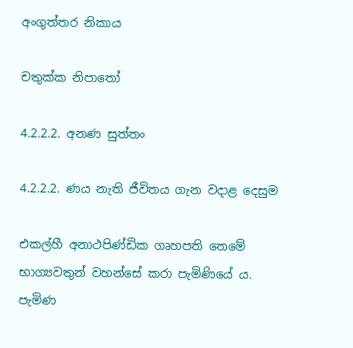අංගුත්තර නිකාය

චතුක්ක නිපාතෝ

4.2.2.2. අනණ සුත්තං

4.2.2.2. ණය නැති ජීවිතය ගැන වදාළ දෙසුම

එකල්හී අනාථපිණ්ඩික ගෘහපති තෙමේ භාග්‍යවතුන් වහන්සේ කරා පැමිණියේ ය. පැමිණ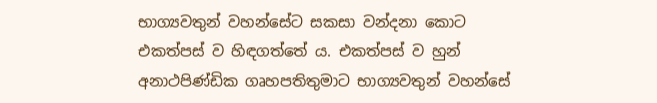භාග්‍යවතුන් වහන්සේට සකසා වන්දනා කොට එකත්පස් ව හිඳගත්තේ ය. එකත්පස් ව හුන් අනාථපිණ්ඩික ගෘහපතිතුමාට භාග්‍යවතුන් වහන්සේ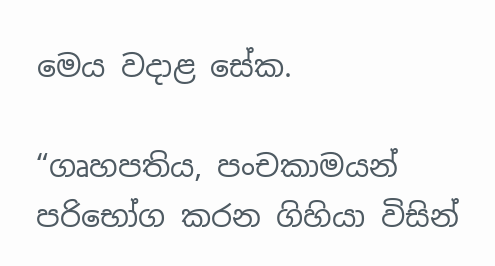මෙය වදාළ සේක.

“ගෘහපතිය, පංචකාමයන් පරිභෝග කරන ගිහියා විසින්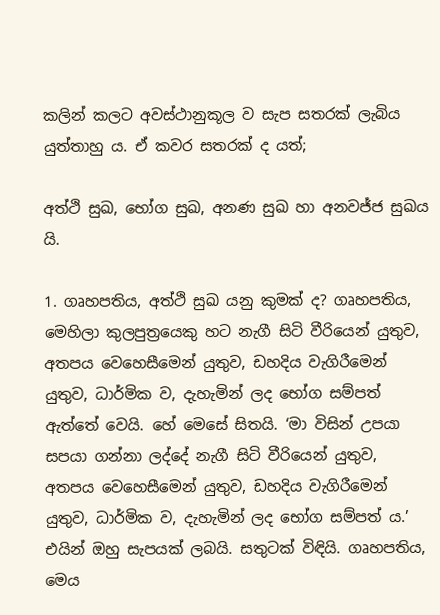කලින් කලට අවස්ථානුකූල ව සැප සතරක් ලැබිය යුත්තාහු ය. ඒ කවර සතරක් ද යත්;

අත්ථි සුඛ, භෝග සුඛ, අනණ සුඛ හා අනවජ්ජ සුඛය යි.

1. ගෘහපතිය, අත්ථි සුඛ යනු කුමක් ද? ගෘහපතිය, මෙහිලා කුලපුත්‍රයෙකු හට නැගී සිටි වීරියෙන් යුතුව, අතපය වෙහෙසීමෙන් යුතුව, ඩහදිය වැගිරීමෙන් යුතුව, ධාර්මික ව, දැහැමින් ලද භෝග සම්පත් ඇත්තේ වෙයි. හේ මෙසේ සිතයි. ‘මා විසින් උපයා සපයා ගන්නා ලද්දේ නැගී සිටි වීරියෙන් යුතුව, අතපය වෙහෙසීමෙන් යුතුව, ඩහදිය වැගිරීමෙන් යුතුව, ධාර්මික ව, දැහැමින් ලද භෝග සම්පත් ය.’ එයින් ඔහු සැපයක් ලබයි. සතුටක් විඳියි. ගෘහපතිය, මෙය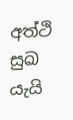අත්ථි සුඛ යැයි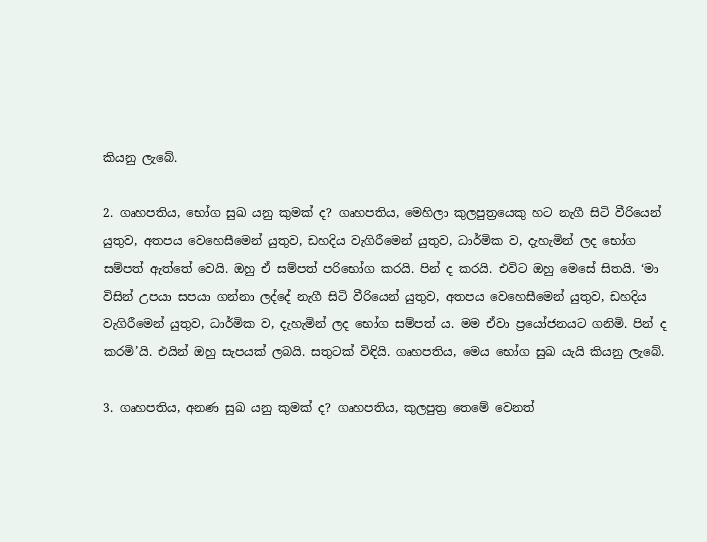කියනු ලැබේ.

2. ගෘහපතිය, භෝග සුඛ යනු කුමක් ද? ගෘහපතිය, මෙහිලා කුලපුත්‍රයෙකු හට නැගී සිටි වීරියෙන් යුතුව, අතපය වෙහෙසීමෙන් යුතුව, ඩහදිය වැගිරීමෙන් යුතුව, ධාර්මික ව, දැහැමින් ලද භෝග සම්පත් ඇත්තේ වෙයි. ඔහු ඒ සම්පත් පරිභෝග කරයි. පින් ද කරයි. එවිට ඔහු මෙසේ සිතයි. ‘මා විසින් උපයා සපයා ගන්නා ලද්දේ නැගී සිටි වීරියෙන් යුතුව, අතපය වෙහෙසීමෙන් යුතුව, ඩහදිය වැගිරීමෙන් යුතුව, ධාර්මික ව, දැහැමින් ලද භෝග සම්පත් ය. මම ඒවා ප්‍රයෝජනයට ගනිමි. පින් ද කරමි’යි. එයින් ඔහු සැපයක් ලබයි. සතුටක් විඳියි. ගෘහපතිය, මෙය භෝග සුඛ යැයි කියනු ලැබේ.

3. ගෘහපතිය, අනණ සුඛ යනු කුමක් ද? ගෘහපතිය, කුලපුත්‍ර තෙමේ වෙනත්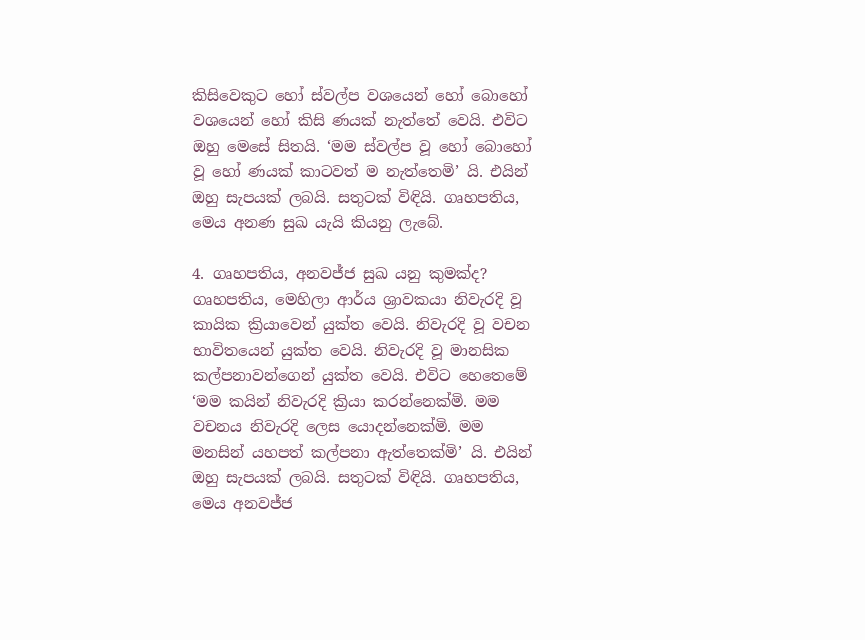කිසිවෙකුට හෝ ස්වල්ප වශයෙන් හෝ බොහෝ වශයෙන් හෝ කිසි ණයක් නැත්තේ වෙයි. එවිට ඔහු මෙසේ සිතයි. ‘මම ස්වල්ප වූ හෝ බොහෝ වූ හෝ ණයක් කාටවත් ම නැත්තෙමි’ යි. එයින් ඔහු සැපයක් ලබයි. සතුටක් විඳියි. ගෘහපතිය, මෙය අනණ සුඛ යැයි කියනු ලැබේ.

4. ගෘහපතිය, අනවජ්ජ සුඛ යනු කුමක්ද? ගෘහපතිය, මෙහිලා ආර්ය ශ්‍රාවකයා නිවැරදි වූ කායික ක්‍රියාවෙන් යුක්ත වෙයි. නිවැරදි වූ වචන භාවිතයෙන් යුක්ත වෙයි. නිවැරදි වූ මානසික කල්පනාවන්ගෙන් යුක්ත වෙයි. එවිට හෙතෙමේ ‘මම කයින් නිවැරදි ක්‍රියා කරන්නෙක්මි. මම වචනය නිවැරදි ලෙස යොදන්නෙක්මි. මම මනසින් යහපත් කල්පනා ඇත්තෙක්මි’ යි. එයින් ඔහු සැපයක් ලබයි. සතුටක් විඳියි. ගෘහපතිය, මෙය අනවජ්ජ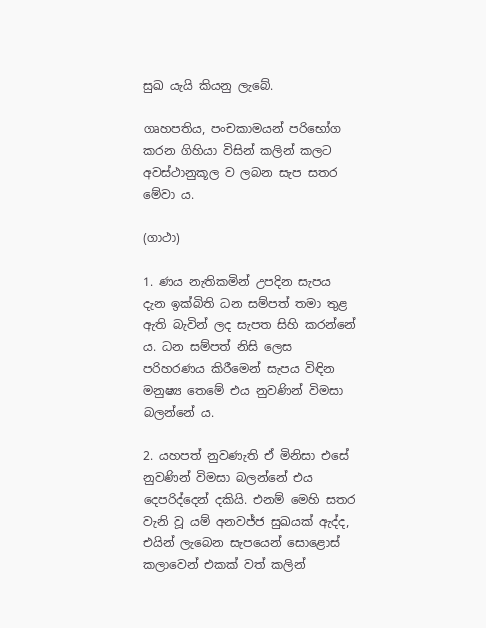සුඛ යැයි කියනු ලැබේ.

ගෘහපතිය, පංචකාමයන් පරිභෝග කරන ගිහියා විසින් කලින් කලට අවස්ථානුකූල ව ලබන සැප සතර මේවා ය.

(ගාථා)

1. ණය නැතිකමින් උපදින සැපය දැන ඉක්බිති ධන සම්පත් තමා තුළ ඇති බැවින් ලද සැපත සිහි කරන්නේ ය. ධන සම්පත් නිසි ලෙස පරිහරණය කිරීමෙන් සැපය විඳින මනුෂ්‍ය තෙමේ එය නුවණින් විමසා බලන්නේ ය.

2. යහපත් නුවණැති ඒ මිනිසා එසේ නුවණින් විමසා බලන්නේ එය දෙපරිද්දෙන් දකියි. එනම් මෙහි සතර වැනි වූ යම් අනවජ්ජ සුඛයක් ඇද්ද, එයින් ලැබෙන සැපයෙන් සොළොස් කලාවෙන් එකක් වත් කලින්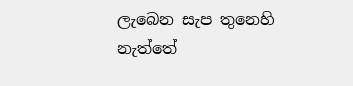ලැබෙන සැප තුනෙහි නැත්තේ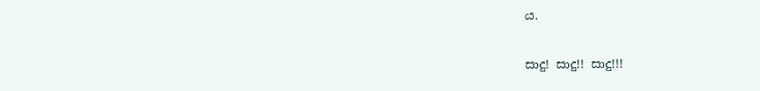ය.

සාදු! සාදු!! සාදු!!!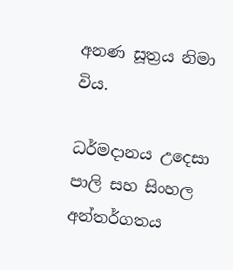අනණ සූත්‍රය නිමා විය.

ධර්මදානය උදෙසා පාලි සහ සිංහල අන්තර්ගතය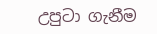උපුටා ගැනීම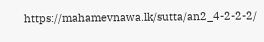https://mahamevnawa.lk/sutta/an2_4-2-2-2/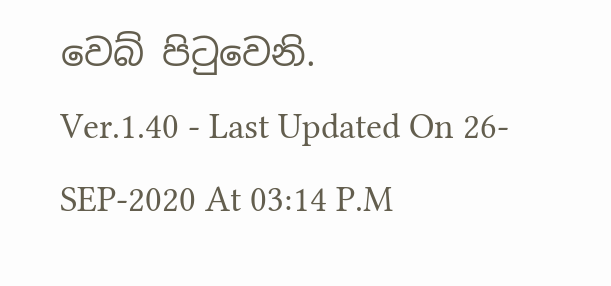වෙබ් පිටුවෙනි.
Ver.1.40 - Last Updated On 26-SEP-2020 At 03:14 P.M